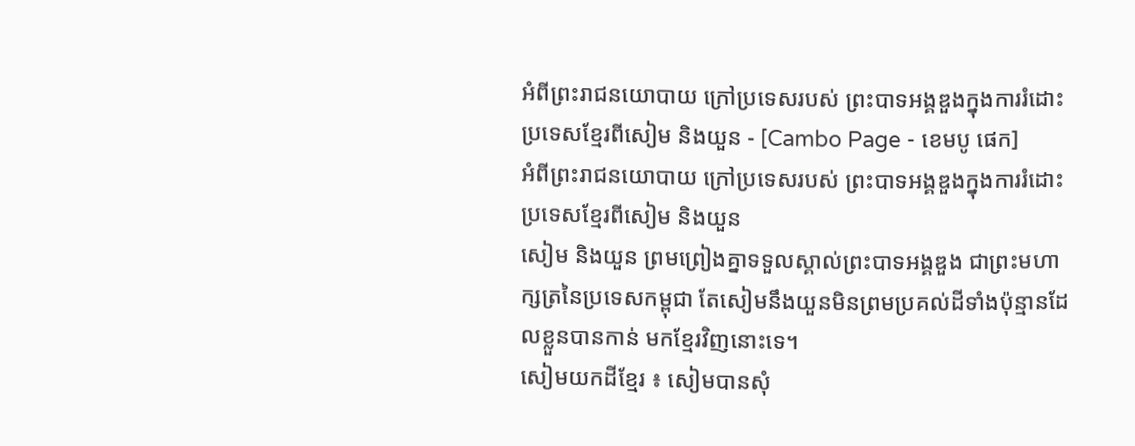អំពីព្រះរាជនយោបាយ ក្រៅប្រទេសរបស់ ព្រះបាទអង្គឌួងក្នុងការរំដោះប្រទេសខ្មែរពីសៀម និងយួន - [Cambo Page - ខេមបូ ផេក]
អំពីព្រះរាជនយោបាយ ក្រៅប្រទេសរបស់ ព្រះបាទអង្គឌួងក្នុងការរំដោះប្រទេសខ្មែរពីសៀម និងយួន
សៀម និងយួន ព្រមព្រៀងគ្នាទទួលស្គាល់ព្រះបាទអង្គឌួង ជាព្រះមហាក្សត្រនៃប្រទេសកម្ពុជា តែសៀមនឹងយួនមិនព្រមប្រគល់ដីទាំងប៉ុន្មានដែលខ្លួនបានកាន់ មកខ្មែរវិញនោះទេ។
សៀមយកដីខ្មែរ ៖ សៀមបានសុំ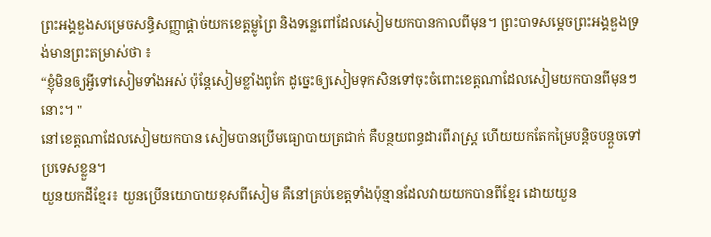ព្រះអង្គឌួងសម្រេចសន្ធិសញ្ញាផ្តាច់យកខេត្តម្លូព្រៃ និងទន្លេពៅដែលសៀមយកបានកាលពីមុន។ ព្រះបាទសម្តេចព្រះអង្គឌួងទ្រង់មានព្រះតម្រាស់ថា ៖
“ខ្ញុំមិនឲ្យអ្វីទៅសៀមទាំងអស់ ប៉ុន្តែសៀមខ្លាំងពូកែ ដូច្នេះឲ្យសៀមទុកសិនទៅចុះចំពោះខេត្តណាដែលសៀមយកបានពីមុនៗនោះ។ "
នៅខេត្តណាដែលសៀមយកបាន សៀមបានប្រើមធ្យោបាយត្រជាក់ គឺបន្ថយពន្ធដារពីរាស្ត្រ ហើយយកតែកម្រៃបន្តិចបន្តួចទៅប្រទេសខ្លួន។
យួនយកដីខ្មែរ៖ យួនប្រើនយោបាយខុសពីសៀម គឺនៅគ្រប់ខេត្តទាំងប៉ុន្មានដែលវាយយកបានពីខ្មែរ ដោយយួន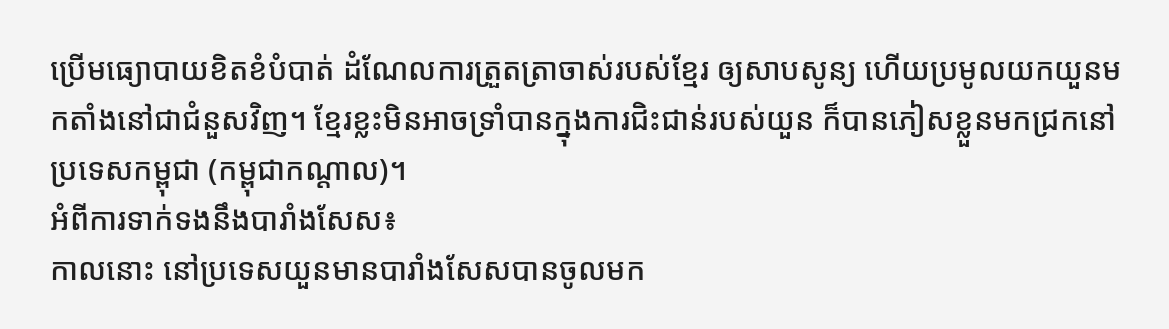ប្រើមធ្យោបាយខិតខំបំបាត់ ដំណែលការត្រួតត្រាចាស់របស់ខ្មែរ ឲ្យសាបសូន្យ ហើយប្រមូលយកយួនមកតាំងនៅជាជំនួសវិញ។ ខ្មែរខ្លះមិនអាចទ្រាំបានក្នុងការជិះជាន់របស់យួន ក៏បានភៀសខ្លួនមកជ្រកនៅប្រទេសកម្ពុជា (កម្ពុជាកណ្តាល)។
អំពីការទាក់ទងនឹងបារាំងសែស៖
កាលនោះ នៅប្រទេសយួនមានបារាំងសែសបានចូលមក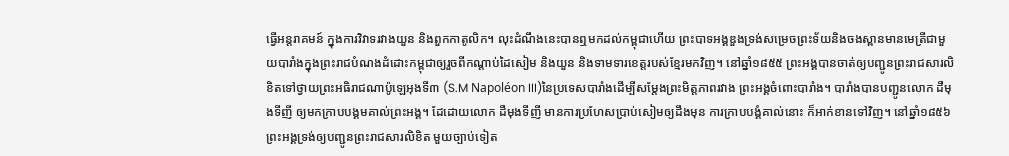ធ្វើអន្តរាគមន៍ ក្នុងការវិវាទរវាងយួន និងពួកកាតូលិក។ លុះដំណឹងនេះបានឮមកដល់កម្ពុជាហើយ ព្រះបាទអង្គឌួងទ្រង់សម្រេចព្រះទ័យនិងចងស្ពានមានមេត្រីជាមួយបារាំងក្នុងព្រះរាជបំណងដំដោះកម្ពុជាឲ្យរួចពីកណ្តាប់ដៃសៀម និងយួន និងទាមទារខេត្តរបស់ខ្មែរមកវិញ។ នៅឆ្នាំ១៨៥៥ ព្រះអង្គបានចាត់ឲ្យបញ្ជូនព្រះរាជសារលិខិតទៅថ្វាយព្រះអធិរាជណាប៉ូឡេអុងទី៣ (S.M Napoléon III)នៃប្រទេសបារាំងដើម្បីសម្តែងព្រះមិត្តភាពរវាង ព្រះអង្គចំពោះបារាំង។ បារាំងបានបញ្ជូនលោក ដឺមុងទីញី ឲ្យមកក្រាបបង្គមគាល់ព្រះអង្គ។ ដែដោយលោក ដឺមុងទីញី មានការប្រហែសប្រាប់សៀមឲ្យដឹងមុន ការក្រាបបង្គំគាល់នោះ ក៏អាក់ខានទៅវិញ។ នៅឆ្នាំ១៨៥៦ ព្រះអង្គទ្រង់ឲ្យបញ្ជូនព្រះរាជសារលិខិត មួយច្បាប់ទៀត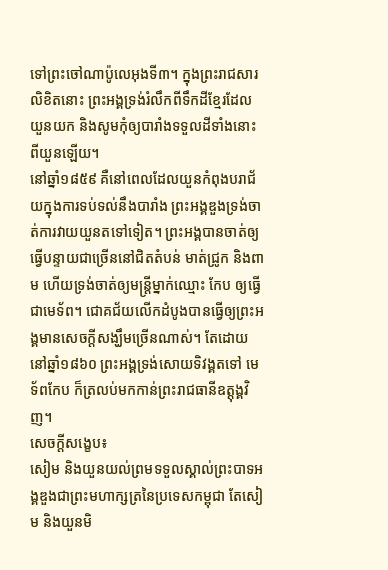ទៅព្រះចៅណាប៉ូលេអុងទី៣។ ក្នុងព្រះរាជសារលិខិតនោះ ព្រះអង្គទ្រង់រំលឹកពីទឹកដីខ្មែរដែល យួនយក និងសូមកុំឲ្យបារាំងទទួលដីទាំងនោះពីយួនឡើយ។
នៅឆ្នាំ១៨៥៩ គឺនៅពេលដែលយួនកំពុងបរាជ័យក្នុងការទប់ទល់នឹងបារាំង ព្រះអង្គឌួងទ្រង់ចាត់ការវាយយួនតទៅទៀត។ ព្រះអង្គបានចាត់ឲ្យ ធ្វើបន្ទាយជាច្រើននៅជិតតំបន់ មាត់ជ្រូក និងពាម ហើយទ្រង់ចាត់ឲ្យមន្ត្រីម្នាក់ឈ្មោះ កែប ឲ្យធ្វើជាមេទ័ព។ ជោគជ័យលើកដំបូងបានធ្វើឲ្យព្រះអង្គមានសេចក្តីសង្ឃឹមច្រើនណាស់។ តែដោយនៅឆ្នាំ១៨៦០ ព្រះអង្គទ្រង់សោយទិវង្គតទៅ មេទ័ពកែប ក៏ត្រលប់មកកាន់ព្រះរាជធានីឧត្តុង្គវិញ។
សេចក្តីសង្ខេប៖
សៀម និងយួនយល់ព្រមទទួលស្គាល់ព្រះបាទអង្គឌួងជាព្រះមហាក្សត្រនៃប្រទេសកម្ពុជា តែសៀម និងយួនមិ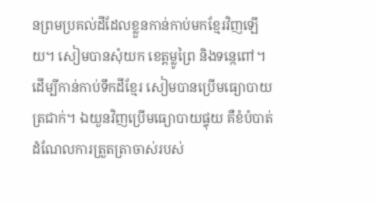នព្រមប្រគល់ដីដែលខ្លួនកាន់កាប់មកខ្មែរវិញឡើយ។ សៀមបានសុំយក ខេត្តម្លូព្រៃ និងទន្កេពៅ។ ដើម្បីកាន់កាប់ទឹកដីខ្មែរ សៀមបានប្រើមធ្យោបាយត្រជាក់។ ឯយួនវិញប្រើមធ្យោបាយផ្ទុយ គឺខំបំបាត់ដំណែលការត្រួតត្រាចាស់របស់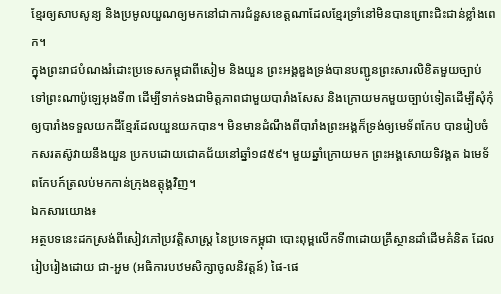ខ្មែរឲ្យសាបសូន្យ និងប្រមូលយួណឲ្យមកនៅជាការជំនួសខេត្តណាដែលខ្មែរទ្រាំនៅមិនបានព្រោះជិះជាន់ខ្លាំងពេក។
ក្នុងព្រះរាជបំណងរំដោះប្រទេសកម្ពុជាពីសៀម និងយួន ព្រះអង្គឌួងទ្រង់បានបញ្ជូនព្រះសារលិខិតមួយច្បាប់ទៅព្រះណាប៉ូឡេអុងទី៣ ដើម្បីទាក់ទងជាមិត្តភាពជាមួយបារាំងសែស និងក្រោយមកមួយច្បាប់ទៀតដើម្បីសុំកុំឲ្យបារាំងទទួលយកដីខ្មែរដែលយួនយកបាន។ មិនមានដំណឹងពីបារាំងព្រះអង្គក៏ទ្រង់ឲ្យមេទ័ពកែប បានរៀបចំកសរតស៊ូវាយនឹងយួន ប្រកបដោយជោគជ័យនៅឆ្នាំ១៨៥៩។ មួយឆ្នាំក្រោយមក ព្រះអង្គសោយទិវង្គត ឯមេទ័ពកែបក៍ត្រលប់មកកាន់ក្រុងឧត្តុង្គវិញ។
ឯកសារយោង៖
អត្ថបទនេះដកស្រង់ពីសៀវភៅប្រវត្តិសាស្ត្រ នៃប្រទេកម្ពុជា បោះពុម្ពលើកទី៣ដោយគ្រឹស្ថានដាំដើមគំនិត ដែលរៀបរៀងដោយ ជា-អួម (អធិការបឋមសិក្សាចូលនិវត្តន៍) ផៃ-ផេ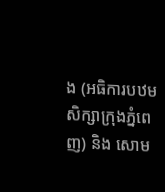ង (អធិការបឋមសិក្សាក្រុងភ្នំពេញ) និង សោម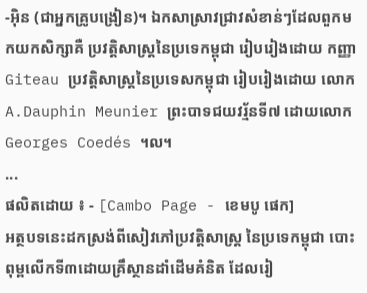-អ៊ិន (ជាអ្នកគ្រូបង្រៀន)។ ឯកសាស្រាវជ្រាវសំខាន់ៗដែលពួកមកយកសិក្សាគឺ ប្រវត្តិសាស្ត្រនៃប្រទេកម្ពុជា រៀបរៀងដោយ កញ្ញា Giteau ប្រវត្តិសាស្ត្រនៃប្រទេសកម្ពុជា រៀបរៀងដោយ លោក A.Dauphin Meunier ព្រះបាទជយវរ្ម័នទី៧ ដោយលោក Georges Coedés ។ល។
...
ផលិតដោយ ៖ - [Cambo Page - ខេមបូ ផេក]
អត្ថបទនេះដកស្រង់ពីសៀវភៅប្រវត្តិសាស្ត្រ នៃប្រទេកម្ពុជា បោះពុម្ពលើកទី៣ដោយគ្រឹស្ថានដាំដើមគំនិត ដែលរៀ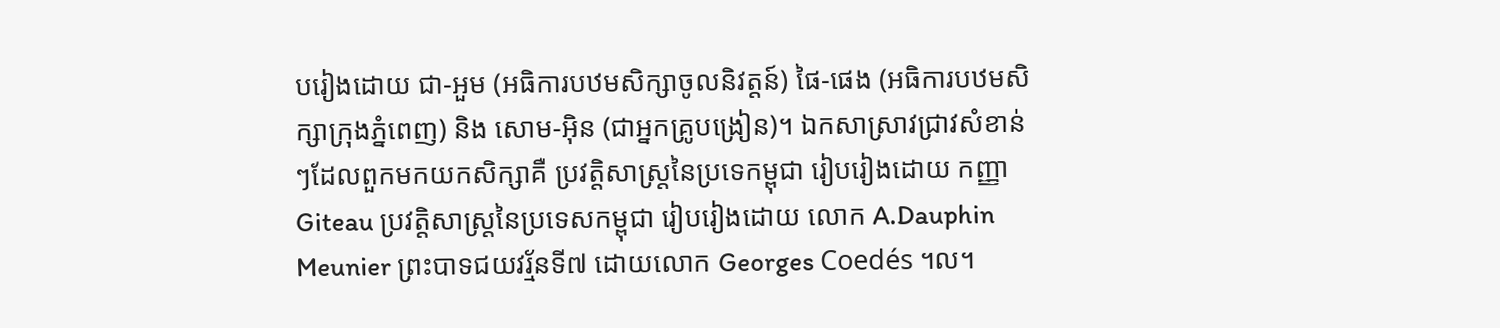បរៀងដោយ ជា-អួម (អធិការបឋមសិក្សាចូលនិវត្តន៍) ផៃ-ផេង (អធិការបឋមសិក្សាក្រុងភ្នំពេញ) និង សោម-អ៊ិន (ជាអ្នកគ្រូបង្រៀន)។ ឯកសាស្រាវជ្រាវសំខាន់ៗដែលពួកមកយកសិក្សាគឺ ប្រវត្តិសាស្ត្រនៃប្រទេកម្ពុជា រៀបរៀងដោយ កញ្ញា Giteau ប្រវត្តិសាស្ត្រនៃប្រទេសកម្ពុជា រៀបរៀងដោយ លោក A.Dauphin Meunier ព្រះបាទជយវរ្ម័នទី៧ ដោយលោក Georges Coedés ។ល។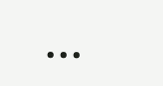...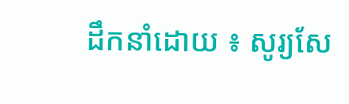ដឹកនាំដោយ ៖ សូរ្យសែ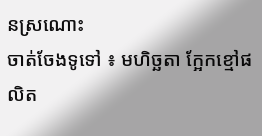នស្រណោះ
ចាត់ចែងទូទៅ ៖ មហិច្ឆតា ក្អែកខ្មៅផលិត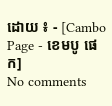ដោយ ៖ - [Cambo Page - ខេមបូ ផេក]
No comments